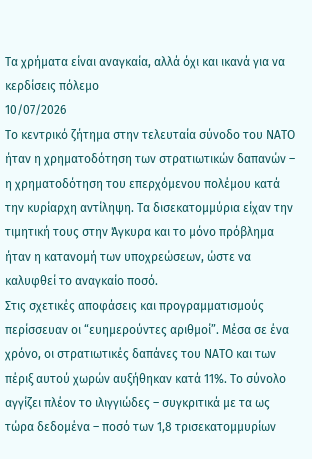Τα χρήματα είναι αναγκαία, αλλά όχι και ικανά για να κερδίσεις πόλεμο
10/07/2026
Το κεντρικό ζήτημα στην τελευταία σύνοδο του ΝΑΤΟ ήταν η χρηματοδότηση των στρατιωτικών δαπανών – η χρηματοδότηση του επερχόμενου πολέμου κατά την κυρίαρχη αντίληψη. Τα δισεκατομμύρια είχαν την τιμητική τους στην Άγκυρα και το μόνο πρόβλημα ήταν η κατανομή των υποχρεώσεων, ώστε να καλυφθεί το αναγκαίο ποσό.
Στις σχετικές αποφάσεις και προγραμματισμούς περίσσευαν οι “ευημερούντες αριθμοί”. Μέσα σε ένα χρόνο, οι στρατιωτικές δαπάνες του ΝΑΤΟ και των πέριξ αυτού χωρών αυξήθηκαν κατά 11%. Το σύνολο αγγίζει πλέον το ιλιγγιώδες – συγκριτικά με τα ως τώρα δεδομένα – ποσό των 1,8 τρισεκατομμυρίων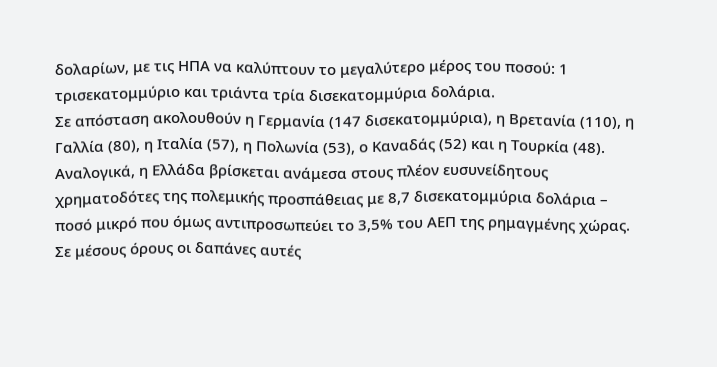δολαρίων, με τις ΗΠΑ να καλύπτουν το μεγαλύτερο μέρος του ποσού: 1 τρισεκατομμύριο και τριάντα τρία δισεκατομμύρια δολάρια.
Σε απόσταση ακολουθούν η Γερμανία (147 δισεκατομμύρια), η Βρετανία (110), η Γαλλία (80), η Ιταλία (57), η Πολωνία (53), ο Καναδάς (52) και η Τουρκία (48). Αναλογικά, η Ελλάδα βρίσκεται ανάμεσα στους πλέον ευσυνείδητους χρηματοδότες της πολεμικής προσπάθειας με 8,7 δισεκατομμύρια δολάρια – ποσό μικρό που όμως αντιπροσωπεύει το 3,5% του ΑΕΠ της ρημαγμένης χώρας. Σε μέσους όρους οι δαπάνες αυτές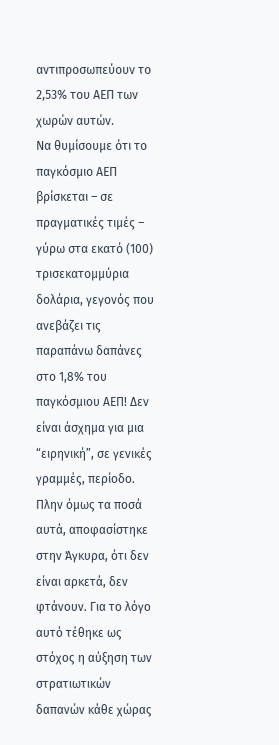αντιπροσωπεύουν το 2,53% του ΑΕΠ των χωρών αυτών.
Να θυμίσουμε ότι το παγκόσμιο ΑΕΠ βρίσκεται – σε πραγματικές τιμές – γύρω στα εκατό (100) τρισεκατομμύρια δολάρια, γεγονός που ανεβάζει τις παραπάνω δαπάνες στο 1,8% του παγκόσμιου ΑΕΠ! Δεν είναι άσχημα για μια “ειρηνική”, σε γενικές γραμμές, περίοδο. Πλην όμως τα ποσά αυτά, αποφασίστηκε στην Άγκυρα, ότι δεν είναι αρκετά, δεν φτάνουν. Για το λόγο αυτό τέθηκε ως στόχος η αύξηση των στρατιωτικών δαπανών κάθε χώρας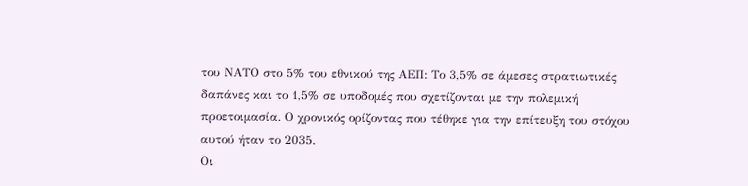του ΝΑΤΟ στο 5% του εθνικού της ΑΕΠ: Το 3,5% σε άμεσες στρατιωτικές δαπάνες και το 1,5% σε υποδομές που σχετίζονται με την πολεμική προετοιμασία. Ο χρονικός ορίζοντας που τέθηκε για την επίτευξη του στόχου αυτού ήταν το 2035.
Οι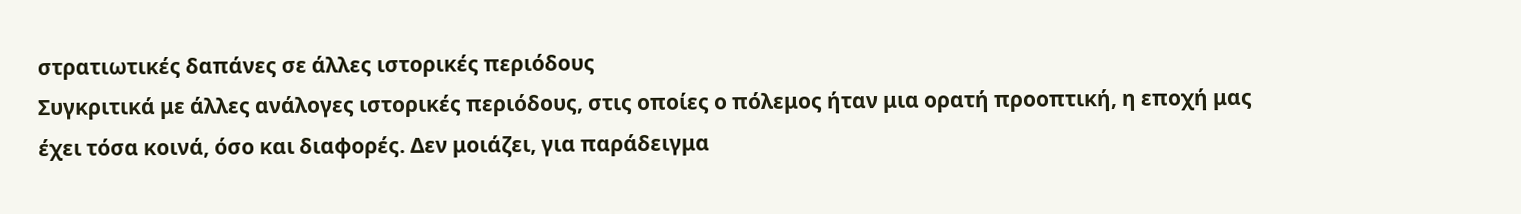στρατιωτικές δαπάνες σε άλλες ιστορικές περιόδους
Συγκριτικά με άλλες ανάλογες ιστορικές περιόδους, στις οποίες ο πόλεμος ήταν μια ορατή προοπτική, η εποχή μας έχει τόσα κοινά, όσο και διαφορές. Δεν μοιάζει, για παράδειγμα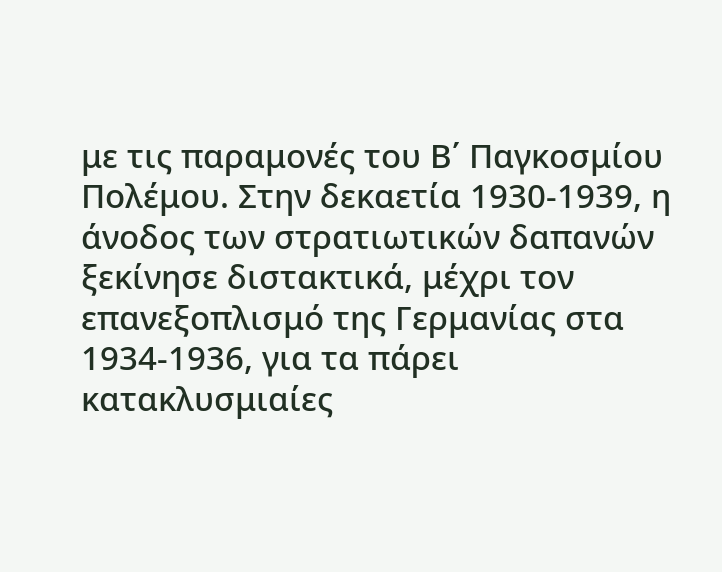με τις παραμονές του Β΄ Παγκοσμίου Πολέμου. Στην δεκαετία 1930-1939, η άνοδος των στρατιωτικών δαπανών ξεκίνησε διστακτικά, μέχρι τον επανεξοπλισμό της Γερμανίας στα 1934-1936, για τα πάρει κατακλυσμιαίες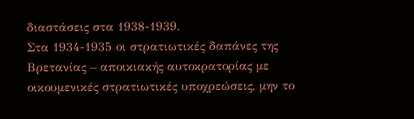διαστάσεις στα 1938-1939.
Στα 1934-1935 οι στρατιωτικές δαπάνες της Βρετανίας – αποικιακής αυτοκρατορίας με οικουμενικές στρατιωτικές υποχρεώσεις, μην το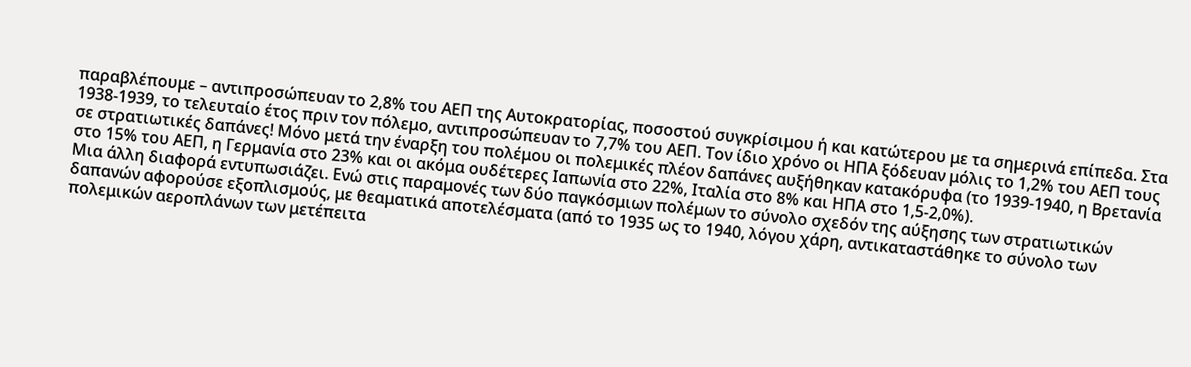παραβλέπουμε – αντιπροσώπευαν το 2,8% του ΑΕΠ της Αυτοκρατορίας, ποσοστού συγκρίσιμου ή και κατώτερου με τα σημερινά επίπεδα. Στα 1938-1939, το τελευταίο έτος πριν τον πόλεμο, αντιπροσώπευαν το 7,7% του ΑΕΠ. Τον ίδιο χρόνο οι ΗΠΑ ξόδευαν μόλις το 1,2% του ΑΕΠ τους σε στρατιωτικές δαπάνες! Μόνο μετά την έναρξη του πολέμου οι πολεμικές πλέον δαπάνες αυξήθηκαν κατακόρυφα (το 1939-1940, η Βρετανία στο 15% του ΑΕΠ, η Γερμανία στο 23% και οι ακόμα ουδέτερες Ιαπωνία στο 22%, Ιταλία στο 8% και ΗΠΑ στο 1,5-2,0%).
Μια άλλη διαφορά εντυπωσιάζει. Ενώ στις παραμονές των δύο παγκόσμιων πολέμων το σύνολο σχεδόν της αύξησης των στρατιωτικών δαπανών αφορούσε εξοπλισμούς, με θεαματικά αποτελέσματα (από το 1935 ως το 1940, λόγου χάρη, αντικαταστάθηκε το σύνολο των πολεμικών αεροπλάνων των μετέπειτα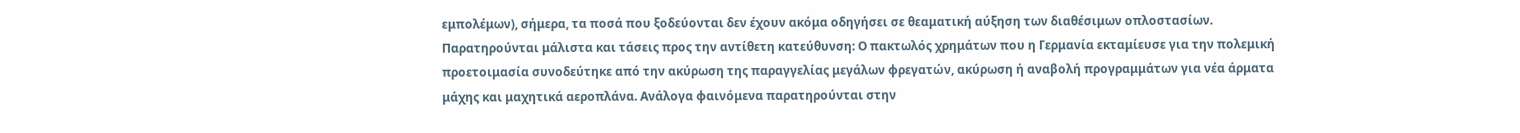εμπολέμων), σήμερα, τα ποσά που ξοδεύονται δεν έχουν ακόμα οδηγήσει σε θεαματική αύξηση των διαθέσιμων οπλοστασίων.
Παρατηρούνται μάλιστα και τάσεις προς την αντίθετη κατεύθυνση: Ο πακτωλός χρημάτων που η Γερμανία εκταμίευσε για την πολεμική προετοιμασία συνοδεύτηκε από την ακύρωση της παραγγελίας μεγάλων φρεγατών, ακύρωση ή αναβολή προγραμμάτων για νέα άρματα μάχης και μαχητικά αεροπλάνα. Ανάλογα φαινόμενα παρατηρούνται στην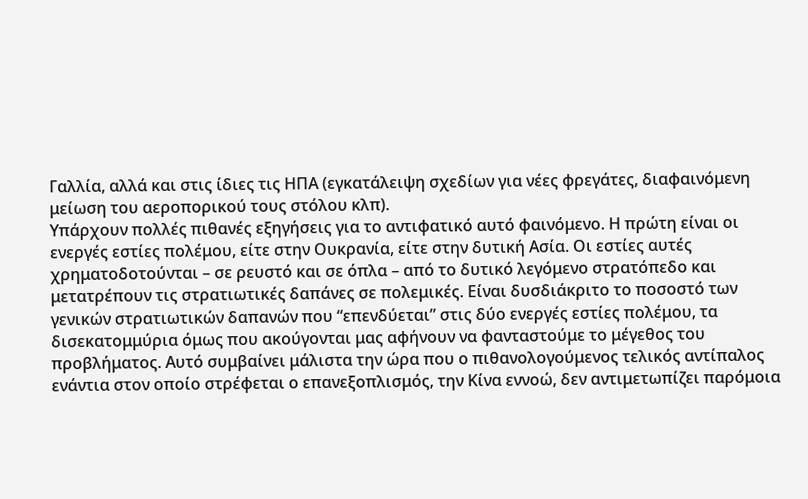Γαλλία, αλλά και στις ίδιες τις ΗΠΑ (εγκατάλειψη σχεδίων για νέες φρεγάτες, διαφαινόμενη μείωση του αεροπορικού τους στόλου κλπ).
Υπάρχουν πολλές πιθανές εξηγήσεις για το αντιφατικό αυτό φαινόμενο. Η πρώτη είναι οι ενεργές εστίες πολέμου, είτε στην Ουκρανία, είτε στην δυτική Ασία. Οι εστίες αυτές χρηματοδοτούνται – σε ρευστό και σε όπλα – από το δυτικό λεγόμενο στρατόπεδο και μετατρέπουν τις στρατιωτικές δαπάνες σε πολεμικές. Είναι δυσδιάκριτο το ποσοστό των γενικών στρατιωτικών δαπανών που “επενδύεται” στις δύο ενεργές εστίες πολέμου, τα δισεκατομμύρια όμως που ακούγονται μας αφήνουν να φανταστούμε το μέγεθος του προβλήματος. Αυτό συμβαίνει μάλιστα την ώρα που ο πιθανολογούμενος τελικός αντίπαλος ενάντια στον οποίο στρέφεται ο επανεξοπλισμός, την Κίνα εννοώ, δεν αντιμετωπίζει παρόμοια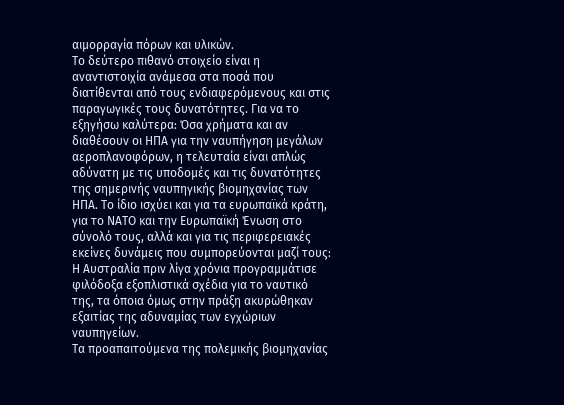αιμορραγία πόρων και υλικών.
Το δεύτερο πιθανό στοιχείο είναι η αναντιστοιχία ανάμεσα στα ποσά που διατίθενται από τους ενδιαφερόμενους και στις παραγωγικές τους δυνατότητες. Για να το εξηγήσω καλύτερα: Όσα χρήματα και αν διαθέσουν οι ΗΠΑ για την ναυπήγηση μεγάλων αεροπλανοφόρων, η τελευταία είναι απλώς αδύνατη με τις υποδομές και τις δυνατότητες της σημερινής ναυπηγικής βιομηχανίας των ΗΠΑ. Το ίδιο ισχύει και για τα ευρωπαϊκά κράτη, για το ΝΑΤΟ και την Ευρωπαϊκή Ένωση στο σύνολό τους, αλλά και για τις περιφερειακές εκείνες δυνάμεις που συμπορεύονται μαζί τους: Η Αυστραλία πριν λίγα χρόνια προγραμμάτισε φιλόδοξα εξοπλιστικά σχέδια για το ναυτικό της, τα όποια όμως στην πράξη ακυρώθηκαν εξαιτίας της αδυναμίας των εγχώριων ναυπηγείων.
Τα προαπαιτούμενα της πολεμικής βιομηχανίας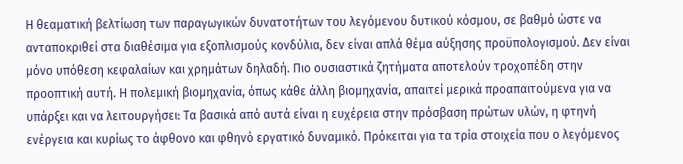Η θεαματική βελτίωση των παραγωγικών δυνατοτήτων του λεγόμενου δυτικού κόσμου, σε βαθμό ώστε να ανταποκριθεί στα διαθέσιμα για εξοπλισμούς κονδύλια, δεν είναι απλά θέμα αύξησης προϋπολογισμού. Δεν είναι μόνο υπόθεση κεφαλαίων και χρημάτων δηλαδή. Πιο ουσιαστικά ζητήματα αποτελούν τροχοπέδη στην προοπτική αυτή. Η πολεμική βιομηχανία, όπως κάθε άλλη βιομηχανία, απαιτεί μερικά προαπαιτούμενα για να υπάρξει και να λειτουργήσει: Τα βασικά από αυτά είναι η ευχέρεια στην πρόσβαση πρώτων υλών, η φτηνή ενέργεια και κυρίως το άφθονο και φθηνό εργατικό δυναμικό. Πρόκειται για τα τρία στοιχεία που ο λεγόμενος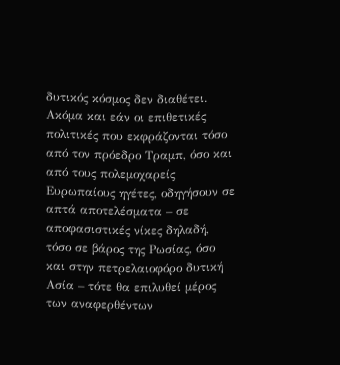δυτικός κόσμος δεν διαθέτει.
Ακόμα και εάν οι επιθετικές πολιτικές που εκφράζονται τόσο από τον πρόεδρο Τραμπ, όσο και από τους πολεμοχαρείς Ευρωπαίους ηγέτες, οδηγήσουν σε απτά αποτελέσματα – σε αποφασιστικές νίκες δηλαδή, τόσο σε βάρος της Ρωσίας, όσο και στην πετρελαιοφόρο δυτική Ασία – τότε θα επιλυθεί μέρος των αναφερθέντων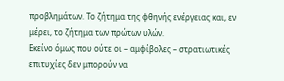προβλημάτων. Το ζήτημα της φθηνής ενέργειας και, εν μέρει, το ζήτημα των πρώτων υλών.
Εκείνο όμως που ούτε οι – αμφίβολες – στρατιωτικές επιτυχίες δεν μπορούν να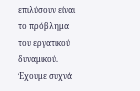επιλύσουν είναι το πρόβλημα του εργατικού δυναμικού. Έχουμε συχνά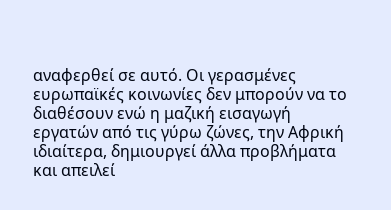αναφερθεί σε αυτό. Οι γερασμένες ευρωπαϊκές κοινωνίες δεν μπορούν να το διαθέσουν ενώ η μαζική εισαγωγή εργατών από τις γύρω ζώνες, την Αφρική ιδιαίτερα, δημιουργεί άλλα προβλήματα και απειλεί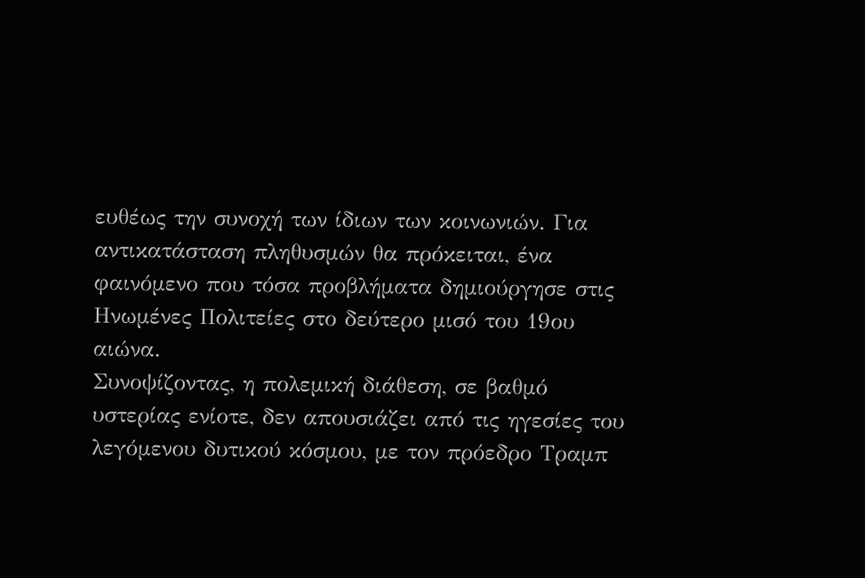ευθέως την συνοχή των ίδιων των κοινωνιών. Για αντικατάσταση πληθυσμών θα πρόκειται, ένα φαινόμενο που τόσα προβλήματα δημιούργησε στις Ηνωμένες Πολιτείες στο δεύτερο μισό του 19ου αιώνα.
Συνοψίζοντας, η πολεμική διάθεση, σε βαθμό υστερίας ενίοτε, δεν απουσιάζει από τις ηγεσίες του λεγόμενου δυτικού κόσμου, με τον πρόεδρο Τραμπ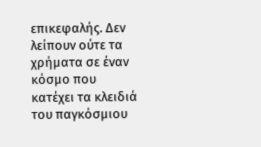επικεφαλής. Δεν λείπουν ούτε τα χρήματα σε έναν κόσμο που κατέχει τα κλειδιά του παγκόσμιου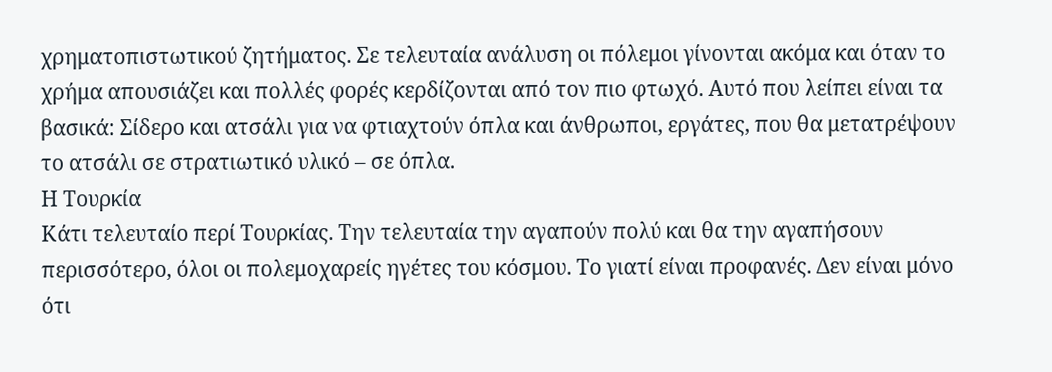χρηματοπιστωτικού ζητήματος. Σε τελευταία ανάλυση οι πόλεμοι γίνονται ακόμα και όταν το χρήμα απουσιάζει και πολλές φορές κερδίζονται από τον πιο φτωχό. Αυτό που λείπει είναι τα βασικά: Σίδερο και ατσάλι για να φτιαχτούν όπλα και άνθρωποι, εργάτες, που θα μετατρέψουν το ατσάλι σε στρατιωτικό υλικό – σε όπλα.
Η Τουρκία
Κάτι τελευταίο περί Τουρκίας. Την τελευταία την αγαπούν πολύ και θα την αγαπήσουν περισσότερο, όλοι οι πολεμοχαρείς ηγέτες του κόσμου. Το γιατί είναι προφανές. Δεν είναι μόνο ότι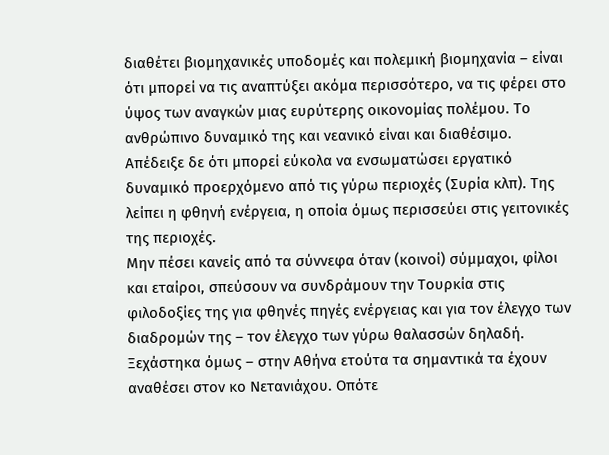διαθέτει βιομηχανικές υποδομές και πολεμική βιομηχανία – είναι ότι μπορεί να τις αναπτύξει ακόμα περισσότερο, να τις φέρει στο ύψος των αναγκών μιας ευρύτερης οικονομίας πολέμου. Το ανθρώπινο δυναμικό της και νεανικό είναι και διαθέσιμο. Απέδειξε δε ότι μπορεί εύκολα να ενσωματώσει εργατικό δυναμικό προερχόμενο από τις γύρω περιοχές (Συρία κλπ). Της λείπει η φθηνή ενέργεια, η οποία όμως περισσεύει στις γειτονικές της περιοχές.
Μην πέσει κανείς από τα σύννεφα όταν (κοινοί) σύμμαχοι, φίλοι και εταίροι, σπεύσουν να συνδράμουν την Τουρκία στις φιλοδοξίες της για φθηνές πηγές ενέργειας και για τον έλεγχο των διαδρομών της – τον έλεγχο των γύρω θαλασσών δηλαδή. Ξεχάστηκα όμως – στην Αθήνα ετούτα τα σημαντικά τα έχουν αναθέσει στον κο Νετανιάχου. Οπότε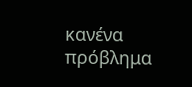κανένα πρόβλημα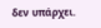δεν υπάρχει.